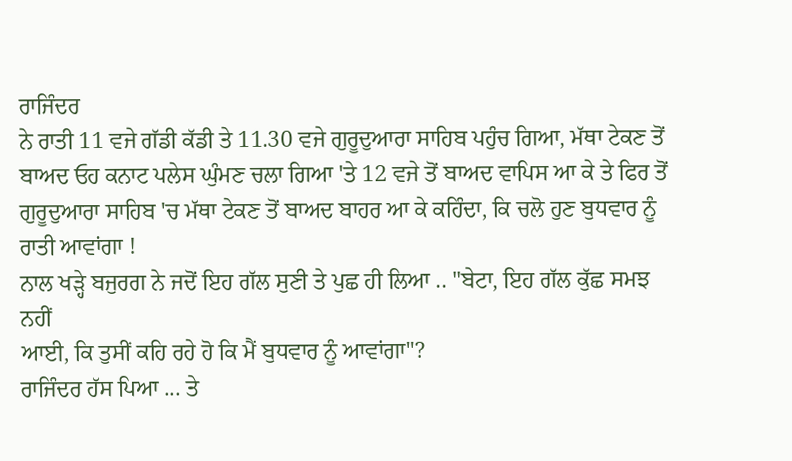ਰਾਜਿੰਦਰ
ਨੇ ਰਾਤੀ 11 ਵਜੇ ਗੱਡੀ ਕੱਡੀ ਤੇ 11.30 ਵਜੇ ਗੁਰੂਦੁਆਰਾ ਸਾਹਿਬ ਪਹੁੰਚ ਗਿਆ, ਮੱਥਾ ਟੇਕਣ ਤੋਂ
ਬਾਅਦ ਓਹ ਕਨਾਟ ਪਲੇਸ ਘੁੰਮਣ ਚਲਾ ਗਿਆ 'ਤੇ 12 ਵਜੇ ਤੋਂ ਬਾਅਦ ਵਾਪਿਸ ਆ ਕੇ ਤੇ ਫਿਰ ਤੋਂ
ਗੁਰੂਦੁਆਰਾ ਸਾਹਿਬ 'ਚ ਮੱਥਾ ਟੇਕਣ ਤੋਂ ਬਾਅਦ ਬਾਹਰ ਆ ਕੇ ਕਹਿੰਦਾ, ਕਿ ਚਲੋ ਹੁਣ ਬੁਧਵਾਰ ਨੂੰ
ਰਾਤੀ ਆਵਾਂਗਾ !
ਨਾਲ ਖੜ੍ਹੇ ਬਜੁਰਗ ਨੇ ਜਦੋਂ ਇਹ ਗੱਲ ਸੁਣੀ ਤੇ ਪੁਛ ਹੀ ਲਿਆ .. "ਬੇਟਾ, ਇਹ ਗੱਲ ਕੁੱਛ ਸਮਝ ਨਹੀਂ
ਆਈ, ਕਿ ਤੁਸੀਂ ਕਹਿ ਰਹੇ ਹੋ ਕਿ ਮੈਂ ਬੁਧਵਾਰ ਨੂੰ ਆਵਾਂਗਾ"?
ਰਾਜਿੰਦਰ ਹੱਸ ਪਿਆ ... ਤੇ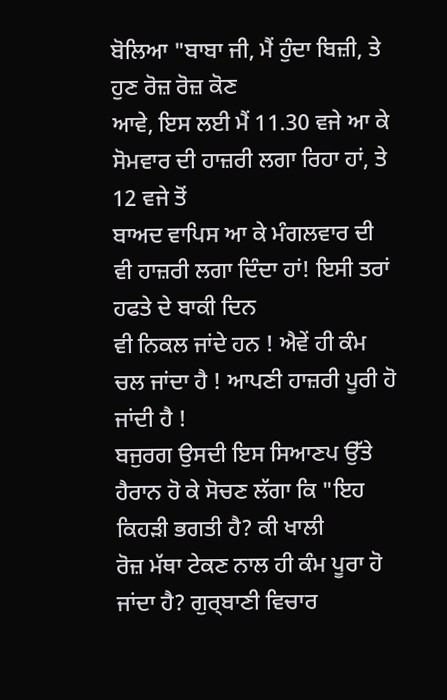ਬੋਲਿਆ "ਬਾਬਾ ਜੀ, ਮੈਂ ਹੁੰਦਾ ਬਿਜ਼ੀ, ਤੇ ਹੁਣ ਰੋਜ਼ ਰੋਜ਼ ਕੋਣ
ਆਵੇ, ਇਸ ਲਈ ਮੈਂ 11.30 ਵਜੇ ਆ ਕੇ ਸੋਮਵਾਰ ਦੀ ਹਾਜ਼ਰੀ ਲਗਾ ਰਿਹਾ ਹਾਂ, ਤੇ 12 ਵਜੇ ਤੋਂ
ਬਾਅਦ ਵਾਪਿਸ ਆ ਕੇ ਮੰਗਲਵਾਰ ਦੀ ਵੀ ਹਾਜ਼ਰੀ ਲਗਾ ਦਿੰਦਾ ਹਾਂ! ਇਸੀ ਤਰਾਂ ਹਫਤੇ ਦੇ ਬਾਕੀ ਦਿਨ
ਵੀ ਨਿਕਲ ਜਾਂਦੇ ਹਨ ! ਐਵੇਂ ਹੀ ਕੰਮ ਚਲ ਜਾਂਦਾ ਹੈ ! ਆਪਣੀ ਹਾਜ਼ਰੀ ਪੂਰੀ ਹੋ ਜਾਂਦੀ ਹੈ !
ਬਜੁਰਗ ਉਸਦੀ ਇਸ ਸਿਆਣਪ ਉੱਤੇ ਹੈਰਾਨ ਹੋ ਕੇ ਸੋਚਣ ਲੱਗਾ ਕਿ "ਇਹ ਕਿਹੜੀ ਭਗਤੀ ਹੈ? ਕੀ ਖਾਲੀ
ਰੋਜ਼ ਮੱਥਾ ਟੇਕਣ ਨਾਲ ਹੀ ਕੰਮ ਪੂਰਾ ਹੋ ਜਾਂਦਾ ਹੈ? ਗੁਰ੍ਬਾਣੀ ਵਿਚਾਰ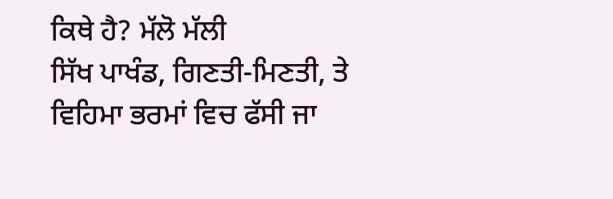ਕਿਥੇ ਹੈ? ਮੱਲੋ ਮੱਲੀ
ਸਿੱਖ ਪਾਖੰਡ, ਗਿਣਤੀ-ਮਿਣਤੀ, ਤੇ ਵਿਹਿਮਾ ਭਰਮਾਂ ਵਿਚ ਫੱਸੀ ਜਾ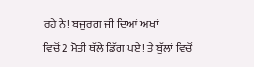ਰਹੇ ਨੇ! ਬਜੁਰਗ ਜੀ ਦਿਆਂ ਅਖਾਂ
ਵਿਚੋਂ 2 ਮੋਤੀ ਥੱਲੇ ਡਿੱਗ ਪਏ! ਤੇ ਬੁੱਲਾਂ ਵਿਚੋਂ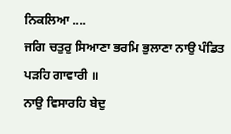ਨਿਕਲਿਆ ....
ਜਗਿ ਚਤੁਰੁ ਸਿਆਣਾ ਭਰਮਿ ਭੁਲਾਣਾ ਨਾਉ ਪੰਡਿਤ ਪੜਹਿ ਗਾਵਾਰੀ ॥
ਨਾਉ ਵਿਸਾਰਹਿ ਬੇਦੁ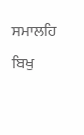ਸਮਾਲਹਿ ਬਿਖੁ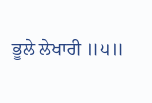ਭੂਲੇ ਲੇਖਾਰੀ ॥੫॥